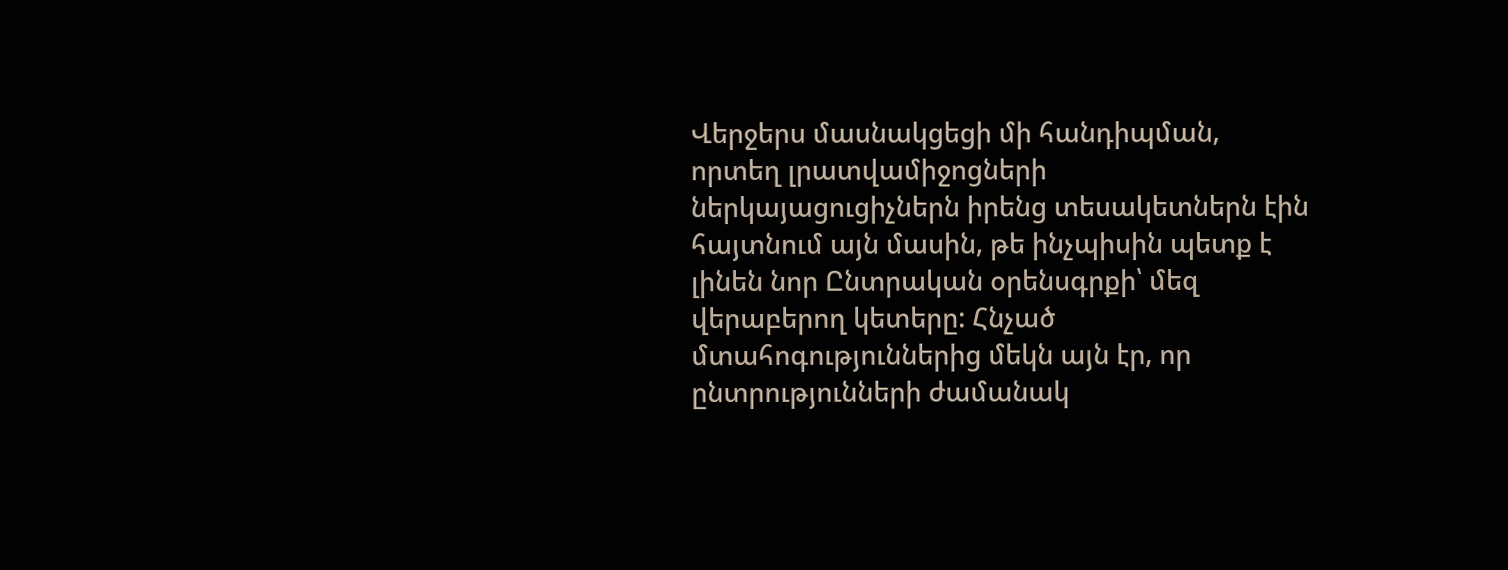Վերջերս մասնակցեցի մի հանդիպման, որտեղ լրատվամիջոցների ներկայացուցիչներն իրենց տեսակետներն էին հայտնում այն մասին, թե ինչպիսին պետք է լինեն նոր Ընտրական օրենսգրքի՝ մեզ վերաբերող կետերը: Հնչած մտահոգություններից մեկն այն էր, որ ընտրությունների ժամանակ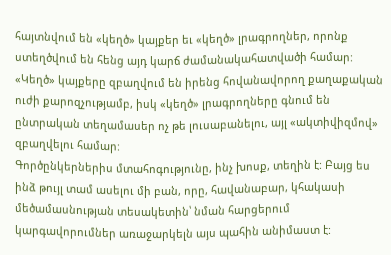հայտնվում են «կեղծ» կայքեր եւ «կեղծ» լրագրողներ, որոնք ստեղծվում են հենց այդ կարճ ժամանակահատվածի համար: «Կեղծ» կայքերը զբաղվում են իրենց հովանավորող քաղաքական ուժի քարոզչությամբ, իսկ «կեղծ» լրագրողները գնում են ընտրական տեղամասեր ոչ թե լուսաբանելու, այլ «ակտիվիզմով» զբաղվելու համար:
Գործընկերներիս մտահոգությունը, ինչ խոսք, տեղին է: Բայց ես ինձ թույլ տամ ասելու մի բան, որը, հավանաբար, կհակասի մեծամասնության տեսակետին՝ նման հարցերում կարգավորումներ առաջարկելն այս պահին անիմաստ է: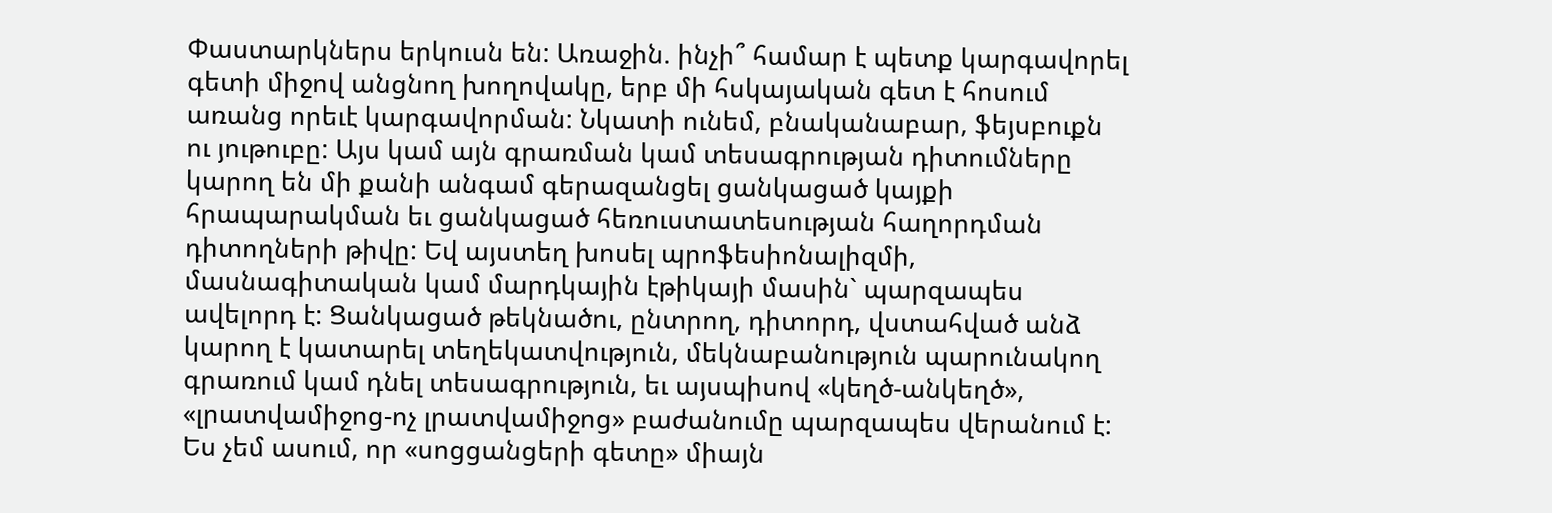Փաստարկներս երկուսն են: Առաջին. ինչի՞ համար է պետք կարգավորել գետի միջով անցնող խողովակը, երբ մի հսկայական գետ է հոսում առանց որեւէ կարգավորման: Նկատի ունեմ, բնականաբար, ֆեյսբուքն ու յութուբը: Այս կամ այն գրառման կամ տեսագրության դիտումները կարող են մի քանի անգամ գերազանցել ցանկացած կայքի հրապարակման եւ ցանկացած հեռուստատեսության հաղորդման դիտողների թիվը: Եվ այստեղ խոսել պրոֆեսիոնալիզմի, մասնագիտական կամ մարդկային էթիկայի մասին` պարզապես ավելորդ է: Ցանկացած թեկնածու, ընտրող, դիտորդ, վստահված անձ կարող է կատարել տեղեկատվություն, մեկնաբանություն պարունակող գրառում կամ դնել տեսագրություն, եւ այսպիսով «կեղծ-անկեղծ», «լրատվամիջոց-ոչ լրատվամիջոց» բաժանումը պարզապես վերանում է: Ես չեմ ասում, որ «սոցցանցերի գետը» միայն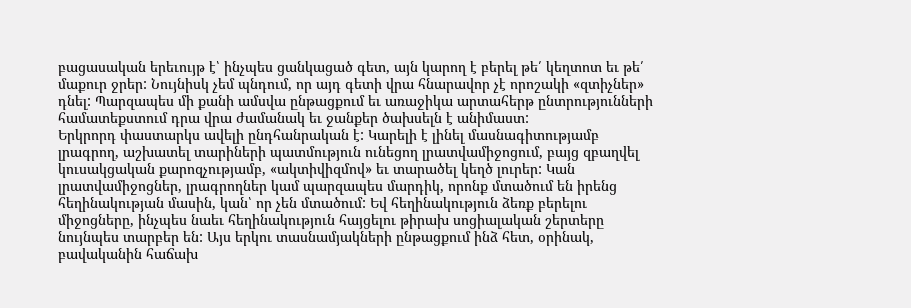բացասական երեւույթ է՝ ինչպես ցանկացած գետ, այն կարող է բերել թե՛ կեղտոտ եւ թե՛ մաքուր ջրեր: Նույնիսկ չեմ պնդում, որ այդ գետի վրա հնարավոր չէ որոշակի «զտիչներ» դնել: Պարզապես մի քանի ամսվա ընթացքում եւ առաջիկա արտահերթ ընտրությունների համատեքստում դրա վրա ժամանակ եւ ջանքեր ծախսելն է անիմաստ:
Երկրորդ փաստարկս ավելի ընդհանրական է: Կարելի է լինել մասնագիտությամբ լրագրող, աշխատել տարիների պատմություն ունեցող լրատվամիջոցում, բայց զբաղվել կուսակցական քարոզչությամբ, «ակտիվիզմով» եւ տարածել կեղծ լուրեր: Կան լրատվամիջոցներ, լրագրողներ կամ պարզապես մարդիկ, որոնք մտածում են իրենց հեղինակության մասին, կան՝ որ չեն մտածում: Եվ հեղինակություն ձեռք բերելու միջոցները, ինչպես նաեւ հեղինակություն հայցելու թիրախ սոցիալական շերտերը նույնպես տարբեր են: Այս երկու տասնամյակների ընթացքում ինձ հետ, օրինակ, բավականին հաճախ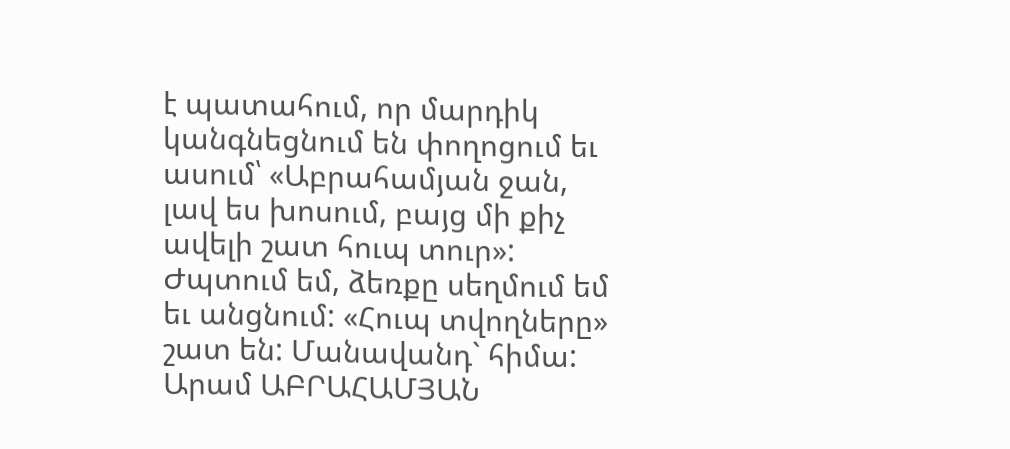է պատահում, որ մարդիկ կանգնեցնում են փողոցում եւ ասում՝ «Աբրահամյան ջան, լավ ես խոսում, բայց մի քիչ ավելի շատ հուպ տուր»: Ժպտում եմ, ձեռքը սեղմում եմ եւ անցնում: «Հուպ տվողները» շատ են: Մանավանդ` հիմա:
Արամ ԱԲՐԱՀԱՄՅԱՆ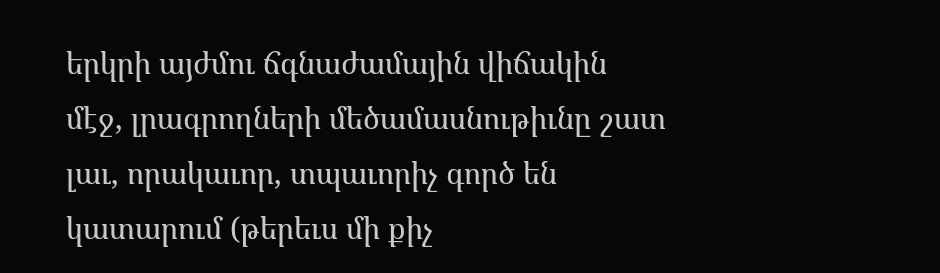երկրի այժմու ճգնաժամային վիճակին մէջ, լրագրողների մեծամասնութիւնը շատ լաւ, որակաւոր, տպաւորիչ գործ են կատարում (թերեւս մի քիչ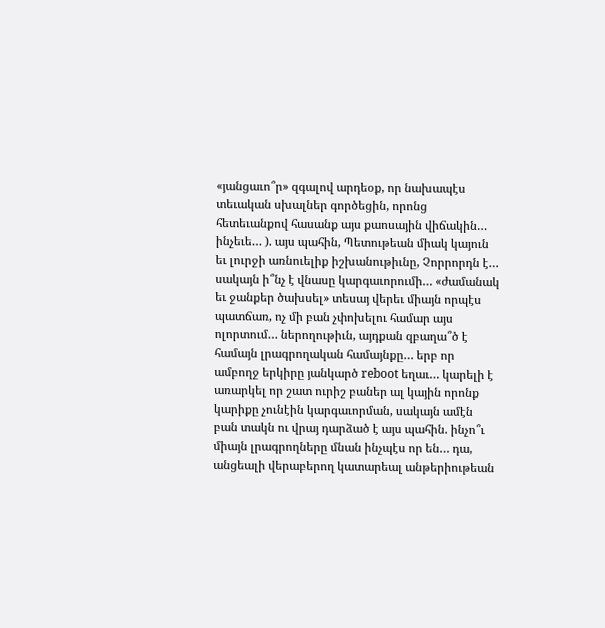«յանցաւո՞ր» զգալով արդեօք, որ նախապէս տեւական սխալներ գործեցին, որոնց հետեւանքով հասանք այս քաոսային վիճակին… ինչեւե… ). այս պահին, Պետութեան միակ կայուն եւ լուրջի առնուելիք իշխանութիւնը, Չորրորդն է…
սակայն ի՞նչ է վնասը կարգաւորումի… «ժամանակ եւ ջանքեր ծախսել» տեսայ վերեւ միայն որպէս պատճառ, ոչ մի բան չփոխելու համար այս ոլորտում… ներողութիւն, այդքան զբաղա՞ծ է համայն լրագրողական համայնքը… երբ որ ամբողջ երկիրը յանկարծ reboot եղաւ… կարելի է առարկել որ շատ ուրիշ բաներ ալ կային որոնք կարիքը չունէին կարգաւորման, սակայն ամէն բան տակն ու վրայ դարձած է այս պահին. ինչո՞ւ միայն լրագրողները մնան ինչպէս որ են… դա, անցեալի վերաբերող կատարեալ անթերիութեան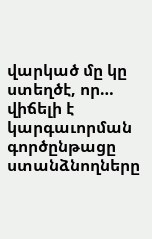վարկած մը կը ստեղծէ, որ… վիճելի է
կարգաւորման գործընթացը ստանձնողները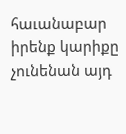հաւանաբար իրենք կարիքը չունենան այդ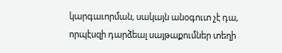կարգաւորման, սակայն անօգուտ չէ դա, որպէսզի դարձեալ սայթաքումներ տեղի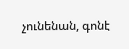չունենան, գոնէ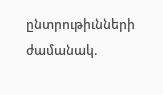ընտրութիւնների ժամանակ.